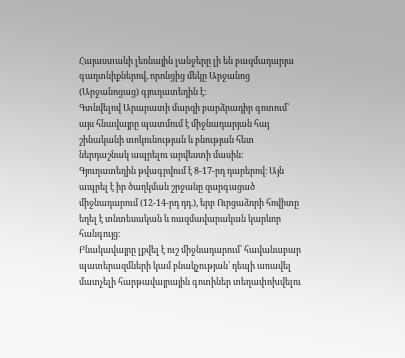Հայաստանի լեռնային լանջերը լի են բազմադարյա գաղտնիքներով, որոնցից մեկը Արջանոց (Արջանոցաց) գյուղատեղին է։
Գտնվելով Արարատի մարզի բարձրադիր գոտում՝ այս հնավայրը պատմում է միջնադարյան հայ շինականի տոկունության և բնության հետ ներդաշնակ ապրելու արվեստի մասին։
Գյուղատեղին թվագրվում է 8-17-րդ դարերով։ Այն ապրել է իր ծաղկման շրջանը զարգացած միջնադարում (12-14-րդ դդ.), երբ Ուրցաձորի հովիտը եղել է տնտեսական և ռազմավարական կարևոր հանգույց։
Բնակավայրը լքվել է ուշ միջնադարում՝ հավանաբար պատերազմների կամ բնակչության՝ դեպի առավել մատչելի հարթավայրային գոտիներ տեղափոխվելու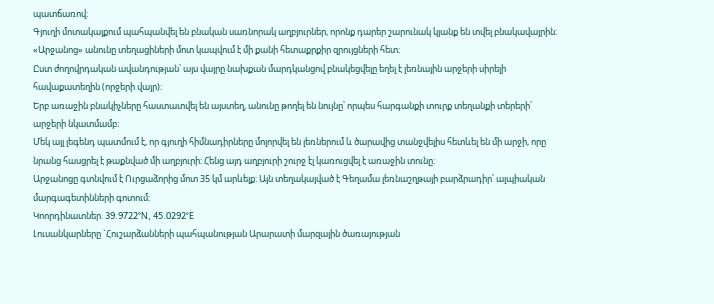պատճառով։
Գյուղի մոտակայքում պահպանվել են բնական սառնորակ աղբյուրներ, որոնք դարեր շարունակ կյանք են տվել բնակավայրին։
«Արջանոց» անունը տեղացիների մոտ կապվում է մի քանի հետաքրքիր զրույցների հետ։
Ըստ ժողովրդական ավանդության՝ այս վայրը նախքան մարդկանցով բնակեցվելը եղել է լեռնային արջերի սիրելի հավաքատեղին (որջերի վայր)։
Երբ առաջին բնակիչները հաստատվել են այստեղ, անունը թողել են նույնը՝ որպես հարգանքի տուրք տեղանքի տերերի՝ արջերի նկատմամբ։
Մեկ այլ լեգենդ պատմում է, որ գյուղի հիմնադիրները մոլորվել են լեռներում և ծարավից տանջվելիս հետևել են մի արջի, որը նրանց հասցրել է թաքնված մի աղբյուրի։ Հենց այդ աղբյուրի շուրջ էլ կառուցվել է առաջին տունը։
Արջանոցը գտնվում է Ուրցաձորից մոտ 35 կմ արևելք։ Այն տեղակայված է Գեղամա լեռնաշղթայի բարձրադիր՝ ալպիական մարգագետինների գոտում։
Կոորդինատներ. 39.9722°N, 45.0292°E
Լուսանկարները `Հուշարձանների պահպանության Արարատի մարզային ծառայության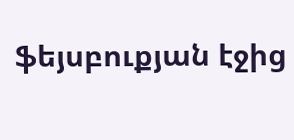ֆեյսբուքյան էջից